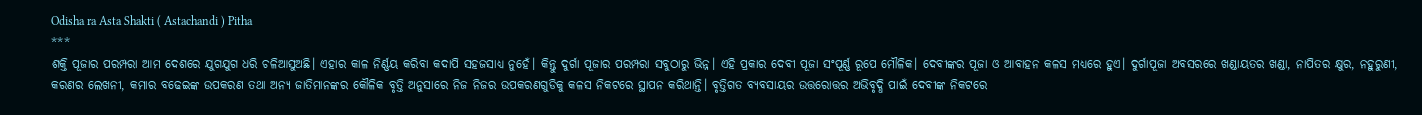Odisha ra Asta Shakti ( Astachandi ) Pitha
***
ଶକ୍ତି ପୂଜାର ପରମ୍ପରା ଆମ ଦେଶରେ ଯୁଗଯୁଗ ଧରି ଚଳିଆସୁଅଛି। ଏହାର କାଳ ନିର୍ଣ୍ଣୟ କରିବା କଦାପି ସହଜସାଧ୍ୟ ନୁହେଁ। କିନ୍ତୁ ଦୁର୍ଗା ପୂଜାର ପରମ୍ପରା ସବୁଠାରୁ ଭିନ୍ନ। ଏହି ପ୍ରକାର ଦେବୀ ପୂଜା ସଂପୂର୍ଣ୍ଣ ରୂପେ ମୌଳିକ। ଦେବୀଙ୍କର ପୂଜା ଓ ଆବାହନ କଳସ ମଧ୍ୟରେ ହୁଏ। ଦୁର୍ଗାପୂଜା ଅବସରରେ ଖଣ୍ଡାୟତର ଖଣ୍ଡା, ନାପିତର କ୍ଷୁର, ନହୁରୁଣୀ, କରଣର ଲେଖନୀ, କମାର ବଢେଇଙ୍କ ଉପକରଣ ତଥା ଅନ୍ୟ ଜାତିମାନଙ୍କର କୌଳିକ ବୃତ୍ତି ଅନୁସାରେ ନିଜ ନିଜର ଉପକରଣଗୁଡିକୁ କଳସ ନିକଟରେ ସ୍ଥାପନ କରିଥାନ୍ତି। ବୃତ୍ତିଗତ ବ୍ୟବସାୟର ଉତ୍ତରୋତ୍ତର ଅଭିବୃଦ୍ଧି ପାଇଁ ଦେବୀଙ୍କ ନିକଟରେ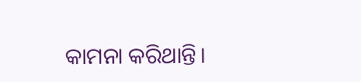କାମନା କରିଥାନ୍ତି।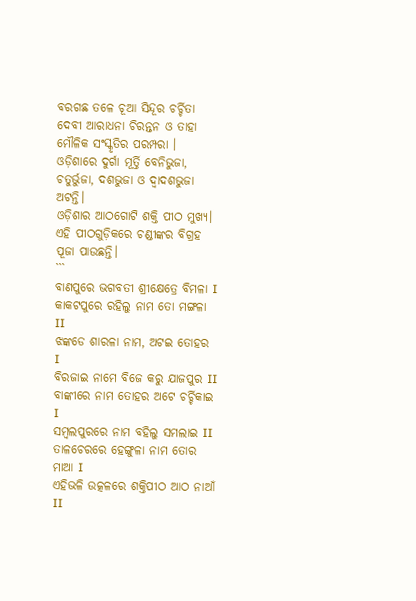ବରଗଛ ତଳେ ଚୂଆ ସିନ୍ଦୂର ଚର୍ଚ୍ଚିତା ଦେବୀ ଆରାଧନା ଚିରନ୍ତନ ଓ ତାହା ମୌଳିକ ସଂସ୍କୃତିର ପରମ୍ପରା । ଓଡ଼ିଶାରେ ଦୁର୍ଗା ମୂର୍ତ୍ତି ବେନିଭୁଜା, ଚତୁର୍ଭୁଜା, ଦଶଭୁଜା ଓ ଦ୍ବାଦଶଭୁଜା ଅଟନ୍ତି।
ଓଡ଼ିଶାର ଆଠଗୋଟି ଶକ୍ତି ପୀଠ ମୁଖ୍ୟ।
ଏହି ପୀଠଗୁଡ଼ିକରେ ଚଣ୍ଡୀଙ୍କର ବିଗ୍ରହ ପୂଜା ପାଉଛନ୍ତି।
```
ବାଣପୁରେ ଭଗବତୀ ଶ୍ରୀକ୍ଷେତ୍ରେ ବିମଳା I
କାକଟପୁରେ ରହିଲୁ ନାମ ତୋ ମଙ୍ଗଳା II
ଝଙ୍କଡେ ଶାରଳା ନାମ, ଅଟଇ ତୋହର I
ବିରଜାଇ ନାମେ ବିଜେ କରୁ ଯାଜପୁର II
ବାଙ୍କୀରେ ନାମ ତୋହର ଅଟେ ଚର୍ଚ୍ଚିକାଇ I
ସମ୍ବଲପୁରରେ ନାମ ବହିଲୁ ସମଲାଇ II
ତାଳଚେରରେ ହେଙ୍ଗୁଳା ନାମ ତୋର ମାଆ I
ଏହିଭଳି ଉତ୍କଳରେ ଶକ୍ତିପୀଠ ଆଠ ନାଆଁ II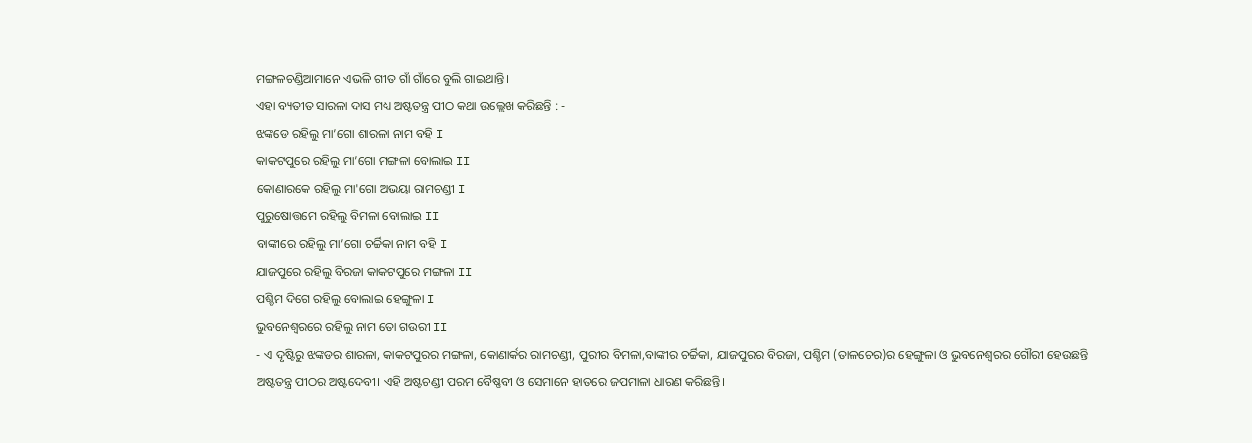ମଙ୍ଗଳଚଣ୍ଡିଆମାନେ ଏଭଳି ଗୀତ ଗାଁ ଗାଁରେ ବୁଲି ଗାଇଥାନ୍ତି।
ଏହା ବ୍ୟତୀତ ସାରଳା ଦାସ ମଧ୍ୟ ଅଷ୍ଟତନ୍ତ୍ର ପୀଠ କଥା ଉଲ୍ଲେଖ କରିଛନ୍ତି : -
ଝଙ୍କଡେ ରହିଲୁ ମା’ଗୋ ଶାରଳା ନାମ ବହି I
କାକଟପୁରେ ରହିଲୁ ମା’ଗୋ ମଙ୍ଗଳା ବୋଲାଇ II
କୋଣାରକେ ରହିଲୁ ମା'ଗୋ ଅଭୟା ରାମଚଣ୍ଡୀ I
ପୁରୁଷୋତ୍ତମେ ରହିଲୁ ବିମଳା ବୋଲାଇ II
ବାଙ୍କୀରେ ରହିଲୁ ମା’ଗୋ ଚର୍ଚ୍ଚିକା ନାମ ବହି I
ଯାଜପୁରେ ରହିଲୁ ବିରଜା କାକଟପୁରେ ମଙ୍ଗଳା II
ପଶ୍ଚିମ ଦିଗେ ରହିଲୁ ବୋଲାଇ ହେଙ୍ଗୁଳା I
ଭୁବନେଶ୍ବରରେ ରହିଲୁ ନାମ ତୋ ଗଉରୀ II
- ଏ ଦୃଷ୍ଟିରୁ ଝଙ୍କଡର ଶାରଳା, କାକଟପୁରର ମଙ୍ଗଳା, କୋଣାର୍କର ରାମଚଣ୍ଡୀ, ପୁରୀର ବିମଳା,ବାଙ୍କୀର ଚର୍ଚ୍ଚିକା, ଯାଜପୁରର ବିରଜା, ପଶ୍ଚିମ (ତାଳଚେର)ର ହେଙ୍ଗୁଳା ଓ ଭୁବନେଶ୍ୱରର ଗୌରୀ ହେଉଛନ୍ତି ଅଷ୍ଟତନ୍ତ୍ର ପୀଠର ଅଷ୍ଟଦେବୀ। ଏହି ଅଷ୍ଟଚଣ୍ଡୀ ପରମ ବୈଷ୍ଣବୀ ଓ ସେମାନେ ହାତରେ ଜପମାଳା ଧାରଣ କରିଛନ୍ତି।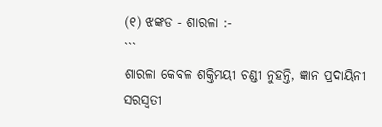(୧) ଝଙ୍କଡ - ଶାରଳା :-
```
ଶାରଳା କେବଳ ଶକ୍ତିମୟୀ ଚଣ୍ଡୀ ନୁହନ୍ତି, ଜ୍ଞାନ ପ୍ରଦାୟିନୀ ସରସ୍ଵତୀ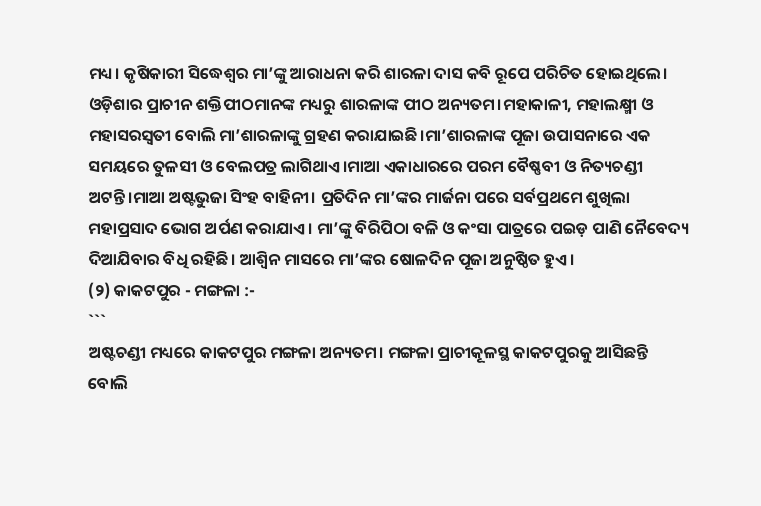ମଧ୍ୟ। କୃଷିକାରୀ ସିଦ୍ଧେଶ୍ୱର ମା’ଙ୍କୁ ଆରାଧନା କରି ଶାରଳା ଦାସ କବି ରୂପେ ପରିଚିତ ହୋଇଥିଲେ। ଓଡ଼ିଶାର ପ୍ରାଚୀନ ଶକ୍ତିପୀଠମାନଙ୍କ ମଧ୍ୟରୁ ଶାରଳାଙ୍କ ପୀଠ ଅନ୍ୟତମ।ମହାକାଳୀ, ମହାଲକ୍ଷ୍ମୀ ଓ ମହାସରସ୍ବତୀ ବୋଲି ମା’ଶାରଳାଙ୍କୁ ଗ୍ରହଣ କରାଯାଇଛି।ମା’ଶାରଳାଙ୍କ ପୂଜା ଉପାସନାରେ ଏକ ସମୟରେ ତୁଳସୀ ଓ ବେଲପତ୍ର ଲାଗିଥାଏ।ମାଆ ଏକାଧାରରେ ପରମ ବୈଷ୍ଣବୀ ଓ ନିତ୍ୟଚଣ୍ଡୀ ଅଟନ୍ତି।ମାଆ ଅଷ୍ଟଭୁଜା ସିଂହ ବାହିନୀ। ପ୍ରତିଦିନ ମା’ଙ୍କର ମାର୍ଜନା ପରେ ସର୍ବପ୍ରଥମେ ଶୁଖିଲା ମହାପ୍ରସାଦ ଭୋଗ ଅର୍ପଣ କରାଯାଏ। ମା’ଙ୍କୁ ବିରିପିଠା ବଳି ଓ କଂସା ପାତ୍ରରେ ପଇଡ଼ ପାଣି ନୈବେଦ୍ୟ ଦିଆଯିବାର ବିଧି ରହିଛି। ଆଶ୍ୱିନ ମାସରେ ମା’ଙ୍କର ଷୋଳଦିନ ପୂଜା ଅନୁଷ୍ଠିତ ହୁଏ।
(୨) କାକଟପୁର - ମଙ୍ଗଳା :-
```
ଅଷ୍ଟଚଣ୍ଡୀ ମଧ୍ୟରେ କାକଟପୁର ମଙ୍ଗଳା ଅନ୍ୟତମ। ମଙ୍ଗଳା ପ୍ରାଚୀକୂଳସ୍ଥ କାକଟପୁରକୁ ଆସିଛନ୍ତି ବୋଲି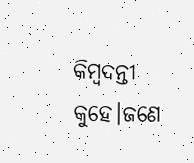କିମ୍ବଦନ୍ତୀ କୁହେ।ଜଣେ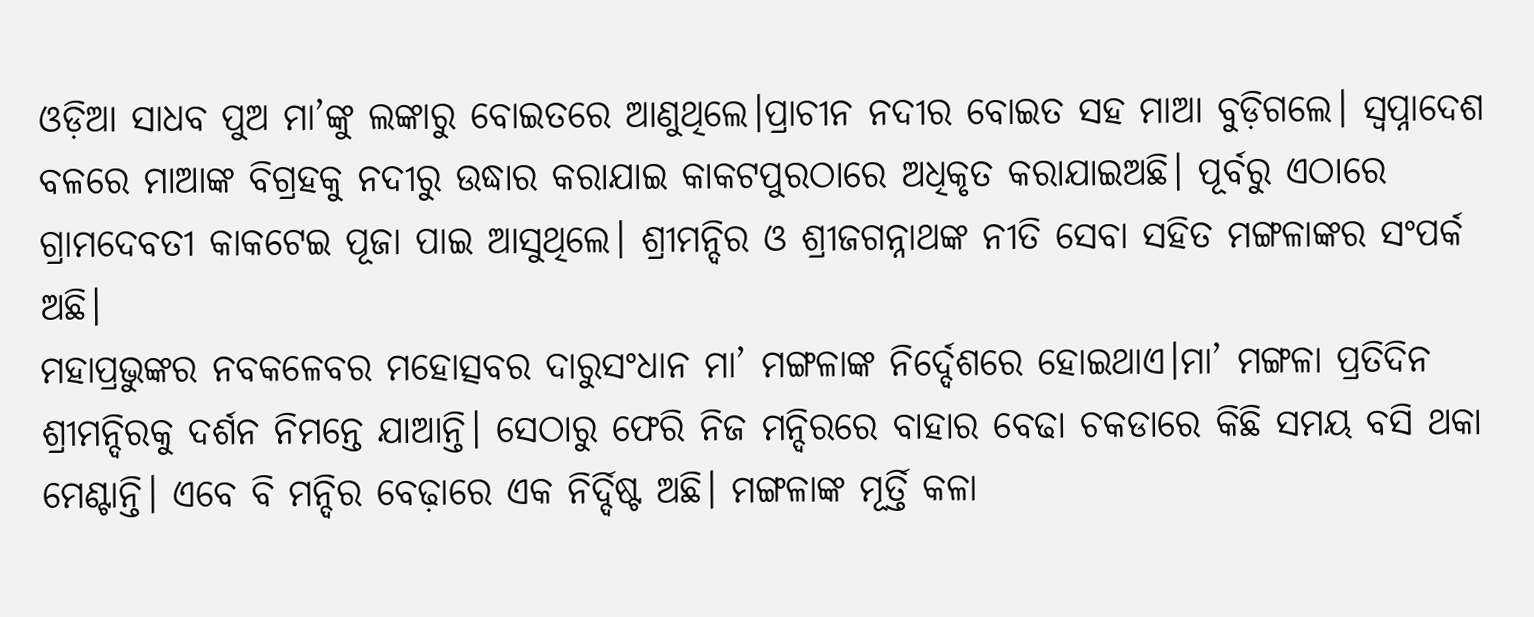ଓଡ଼ିଆ ସାଧବ ପୁଅ ମା’ଙ୍କୁ ଲଙ୍କାରୁ ବୋଇତରେ ଆଣୁଥିଲେ।ପ୍ରାଚୀନ ନଦୀର ବୋଇତ ସହ ମାଆ ବୁଡ଼ିଗଲେ। ସ୍ବପ୍ନାଦେଶ ବଳରେ ମାଆଙ୍କ ବିଗ୍ରହକୁ ନଦୀରୁ ଉଦ୍ଧାର କରାଯାଇ କାକଟପୁରଠାରେ ଅଧିକୃତ କରାଯାଇଅଛି। ପୂର୍ବରୁ ଏଠାରେ ଗ୍ରାମଦେବତୀ କାକଟେଇ ପୂଜା ପାଇ ଆସୁଥିଲେ। ଶ୍ରୀମନ୍ଦିର ଓ ଶ୍ରୀଜଗନ୍ନାଥଙ୍କ ନୀତି ସେବା ସହିତ ମଙ୍ଗଳାଙ୍କର ସଂପର୍କ ଅଛି।
ମହାପ୍ରଭୁଙ୍କର ନବକଳେବର ମହୋତ୍ସବର ଦାରୁସଂଧାନ ମା’ ମଙ୍ଗଳାଙ୍କ ନିର୍ଦ୍ଦେଶରେ ହୋଇଥାଏ।ମା’ ମଙ୍ଗଳା ପ୍ରତିଦିନ ଶ୍ରୀମନ୍ଦିରକୁ ଦର୍ଶନ ନିମନ୍ତେ ଯାଆନ୍ତି। ସେଠାରୁ ଫେରି ନିଜ ମନ୍ଦିରରେ ବାହାର ବେଢା ଚକଡାରେ କିଛି ସମୟ ବସି ଥକା ମେଣ୍ଟାନ୍ତି। ଏବେ ବି ମନ୍ଦିର ବେଢ଼ାରେ ଏକ ନିର୍ଦ୍ଦିଷ୍ଟ ଅଛି। ମଙ୍ଗଳାଙ୍କ ମୂର୍ତ୍ତି କଳା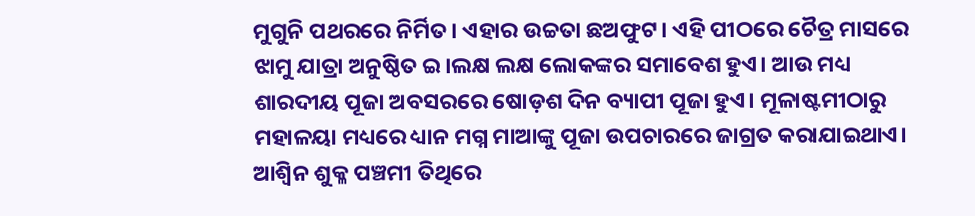ମୁଗୁନି ପଥରରେ ନିର୍ମିତ। ଏହାର ଉଚ୍ଚତା ଛଅଫୁଟ। ଏହି ପୀଠରେ ଚୈତ୍ର ମାସରେ ଝାମୁ ଯାତ୍ରା ଅନୁଷ୍ଠିତ ଇ।ଲକ୍ଷ ଲକ୍ଷ ଲୋକଙ୍କର ସମାବେଶ ହୁଏ। ଆଉ ମଧ୍ୟ ଶାରଦୀୟ ପୂଜା ଅବସରରେ ଷୋଡ଼ଶ ଦିନ ବ୍ୟାପୀ ପୂଜା ହୁଏ। ମୂଳାଷ୍ଟମୀଠାରୁ ମହାଳୟା ମଧ୍ୟରେ ଧ୍ୟାନ ମଗ୍ନ ମାଆଙ୍କୁ ପୂଜା ଉପଚାରରେ ଜାଗ୍ରତ କରାଯାଇଥାଏ। ଆଶ୍ୱିନ ଶୁକ୍ଳ ପଞ୍ଚମୀ ତିଥିରେ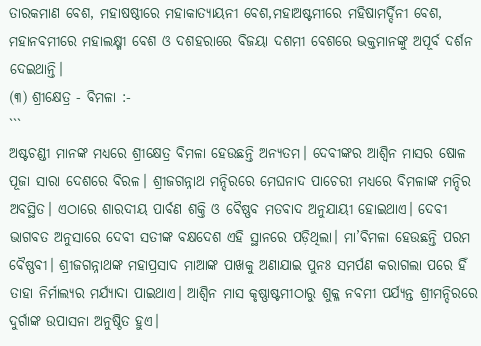ତାରକମାଣ ବେଶ, ମହାଷଷ୍ଠୀରେ ମହାକାତ୍ୟାୟନୀ ବେଶ,ମହାଅଷ୍ଟମୀରେ ମହିଷାମର୍ଦ୍ଦିନୀ ବେଶ, ମହାନବମୀରେ ମହାଲକ୍ଷ୍ମୀ ବେଶ ଓ ଦଶହରାରେ ବିଜୟା ଦଶମୀ ବେଶରେ ଭକ୍ତମାନଙ୍କୁ ଅପୂର୍ବ ଦର୍ଶନ ଦେଇଥାନ୍ତି।
(୩) ଶ୍ରୀକ୍ଷେତ୍ର - ବିମଳା :-
```
ଅଷ୍ଟଚଣ୍ଡୀ ମାନଙ୍କ ମଧ୍ୟରେ ଶ୍ରୀକ୍ଷେତ୍ର ବିମଳା ହେଉଛନ୍ତି ଅନ୍ୟତମ। ଦେବୀଙ୍କର ଆଶ୍ୱିନ ମାସର ଷୋଳ ପୂଜା ସାରା ଦେଶରେ ବିରଳ। ଶ୍ରୀଜଗନ୍ନାଥ ମନ୍ଦିରରେ ମେଘନାଦ ପାଚେରୀ ମଧ୍ୟରେ ବିମଳାଙ୍କ ମନ୍ଦିର ଅବସ୍ଥିତ। ଏଠାରେ ଶାରଦୀୟ ପାର୍ବଣ ଶକ୍ତି ଓ ବୈଷ୍ଣବ ମତବାଦ ଅନୁଯାୟୀ ହୋଇଥାଏ। ଦେବୀ ଭାଗବତ ଅନୁସାରେ ଦେବୀ ସତୀଙ୍କ ବକ୍ଷଦେଶ ଏହି ସ୍ଥାନରେ ପଡ଼ିଥିଲା। ମା’ବିମଳା ହେଉଛନ୍ତି ପରମ ବୈଷ୍ଣବୀ। ଶ୍ରୀଜଗନ୍ନାଥଙ୍କ ମହାପ୍ରସାଦ ମାଆଙ୍କ ପାଖକୁ ଅଣାଯାଇ ପୁନଃ ସମର୍ପଣ କରାଗଲା ପରେ ହିଁ ତାହା ନିର୍ମାଲ୍ୟର ମର୍ଯ୍ୟାଦା ପାଇଥାଏ। ଆଶ୍ୱିନ ମାସ କୃଷ୍ଣାଷ୍ଟମୀଠାରୁ ଶୁକ୍ଳ ନବମୀ ପର୍ଯ୍ୟନ୍ତ ଶ୍ରୀମନ୍ଦିରରେ ଦୁର୍ଗାଙ୍କ ଉପାସନା ଅନୁଷ୍ଠିତ ହୁଏ।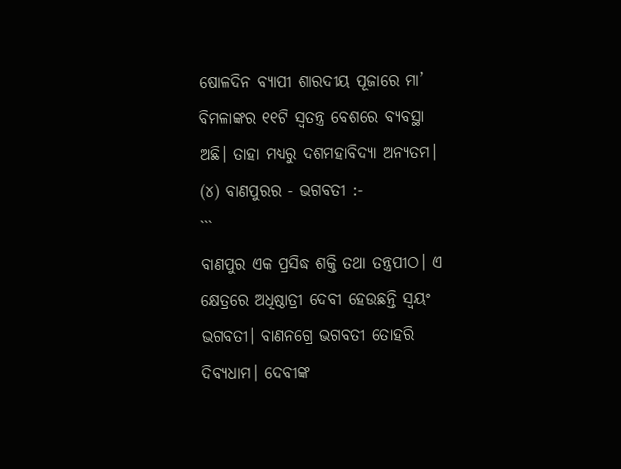ଷୋଳଦିନ ବ୍ୟାପୀ ଶାରଦୀୟ ପୂଜାରେ ମା’ ବିମଳାଙ୍କର ୧୧ଟି ସ୍ବତନ୍ତ୍ର ବେଶରେ ବ୍ୟବସ୍ଥା ଅଛି। ତାହା ମଧ୍ୟରୁ ଦଶମହାବିଦ୍ୟା ଅନ୍ୟତମ।
(୪) ବାଣପୁରର - ଭଗବତୀ :-
```
ବାଣପୁର ଏକ ପ୍ରସିଦ୍ଧ ଶକ୍ତି ତଥା ତନ୍ତ୍ରପୀଠ। ଏ କ୍ଷେତ୍ରରେ ଅଧିଷ୍ଠାତ୍ରୀ ଦେବୀ ହେଉଛନ୍ତି ସ୍ବୟଂ ଭଗବତୀ। ବାଣନଗ୍ରେ ଭଗବତୀ ତୋହରି ଦିବ୍ୟଧାମ। ଦେବୀଙ୍କ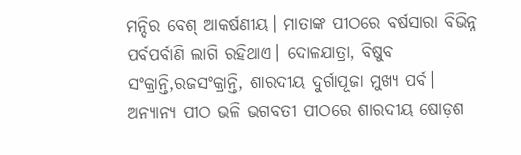ମନ୍ଦିର ବେଶ୍ ଆକର୍ଷଣୀୟ। ମାତାଙ୍କ ପୀଠରେ ବର୍ଷସାରା ବିଭିନ୍ନ ପର୍ବପର୍ବାଣି ଲାଗି ରହିଥାଏ। ଦୋଳଯାତ୍ରା, ବିଷୁବ ସଂକ୍ରାନ୍ତି,ରଜସଂକ୍ରାନ୍ତି, ଶାରଦୀୟ ଦୁର୍ଗାପୂଜା ମୁଖ୍ୟ ପର୍ବ। ଅନ୍ୟାନ୍ୟ ପୀଠ ଭଳି ଭଗବତୀ ପୀଠରେ ଶାରଦୀୟ ଷୋଡ଼ଶ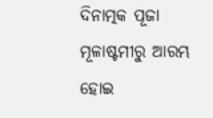ଦିନାତ୍ମକ ପୂଜା ମୂଳାଷ୍ଟମୀରୁ ଆରମ୍ଭ ହୋଇ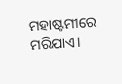ମହାଷ୍ଟମୀରେ ମରିଯାଏ।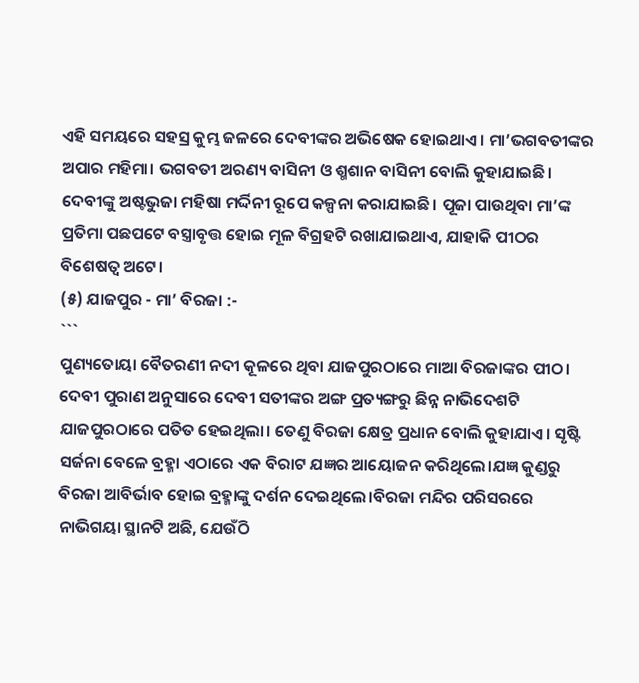ଏହି ସମୟରେ ସହସ୍ର କୁମ୍ଭ ଜଳରେ ଦେବୀଙ୍କର ଅଭିଷେକ ହୋଇଥାଏ। ମା’ଭଗବତୀଙ୍କର ଅପାର ମହିମା। ଭଗବତୀ ଅରଣ୍ୟ ବାସିନୀ ଓ ଶ୍ମଶାନ ବାସିନୀ ବୋଲି କୁହାଯାଇଛି। ଦେବୀଙ୍କୁ ଅଷ୍ଟଭୁଜା ମହିଷା ମର୍ଦ୍ଦିନୀ ରୂପେ କଳ୍ପନା କରାଯାଇଛି। ପୂଜା ପାଉଥିବା ମା’ଙ୍କ ପ୍ରତିମା ପଛପଟେ ବସ୍ତ୍ରାବୃତ୍ତ ହୋଇ ମୂଳ ବିଗ୍ରହଟି ରଖାଯାଇଥାଏ, ଯାହାକି ପୀଠର ବିଶେଷତ୍ଵ ଅଟେ।
(୫) ଯାଜପୁର - ମା’ ବିରଜା :-
```
ପୁଣ୍ୟତୋୟା ବୈତରଣୀ ନଦୀ କୂଳରେ ଥିବା ଯାଜପୁରଠାରେ ମାଆ ବିରଜାଙ୍କର ପୀଠ। ଦେବୀ ପୁରାଣ ଅନୁସାରେ ଦେବୀ ସତୀଙ୍କର ଅଙ୍ଗ ପ୍ରତ୍ୟଙ୍ଗରୁ ଛିନ୍ନ ନାଭିଦେଶଟି ଯାଜପୁରଠାରେ ପତିତ ହେଇଥିଲା। ତେଣୁ ବିରଜା କ୍ଷେତ୍ର ପ୍ରଧାନ ବୋଲି କୁହାଯାଏ। ସୃଷ୍ଟି ସର୍ଜନା ବେଳେ ବ୍ରହ୍ମା ଏଠାରେ ଏକ ବିରାଟ ଯଜ୍ଞର ଆୟୋଜନ କରିଥିଲେ।ଯଜ୍ଞ କୁଣ୍ଡରୁ ବିରଜା ଆବିର୍ଭାବ ହୋଇ ବ୍ରହ୍ମାଙ୍କୁ ଦର୍ଶନ ଦେଇଥିଲେ।ବିରଜା ମନ୍ଦିର ପରିସରରେ ନାଭିଗୟା ସ୍ଥାନଟି ଅଛି, ଯେଉଁଠି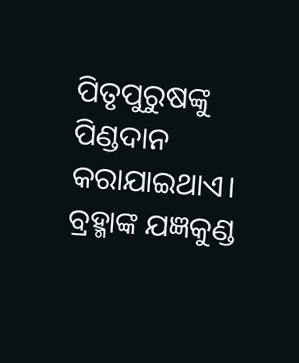ପିତୃପୁରୁଷଙ୍କୁ ପିଣ୍ଡଦାନ କରାଯାଇଥାଏ। ବ୍ରହ୍ମାଙ୍କ ଯଜ୍ଞକୁଣ୍ଡ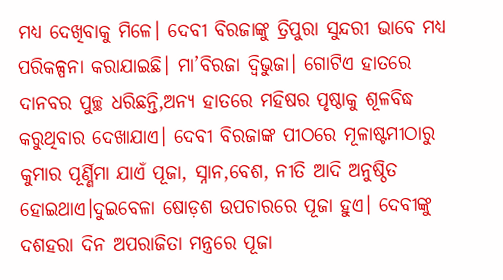ମଧ୍ୟ ଦେଖିବାକୁ ମିଳେ। ଦେବୀ ବିରଜାଙ୍କୁ ତ୍ରିପୁରା ସୁନ୍ଦରୀ ଭାବେ ମଧ୍ୟ ପରିକଳ୍ପନା କରାଯାଇଛି। ମା’ବିରଜା ଦ୍ୱିଭୁଜା। ଗୋଟିଏ ହାତରେ ଦାନବର ପୁଚ୍ଛ ଧରିଛନ୍ତି,ଅନ୍ୟ ହାତରେ ମହିଷର ପୃଷ୍ଠାକୁ ଶୂଳବିଦ୍ଧ କରୁଥିବାର ଦେଖାଯାଏ। ଦେବୀ ବିରଜାଙ୍କ ପୀଠରେ ମୂଳାଷ୍ଟମୀଠାରୁ କୁମାର ପୂର୍ଣ୍ଣିମା ଯାଏଁ ପୂଜା, ସ୍ନାନ,ବେଶ, ନୀତି ଆଦି ଅନୁଷ୍ଠିତ ହୋଇଥାଏ।ଦୁଇବେଳା ଷୋଡ଼ଶ ଉପଚାରରେ ପୂଜା ହୁଏ। ଦେବୀଙ୍କୁ ଦଶହରା ଦିନ ଅପରାଜିତା ମନ୍ତ୍ରରେ ପୂଜା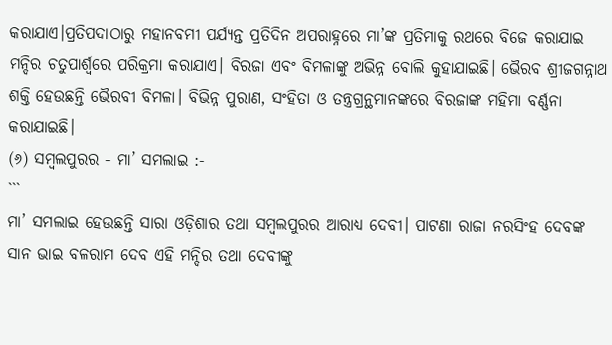କରାଯାଏ।ପ୍ରତିପଦାଠାରୁ ମହାନବମୀ ପର୍ଯ୍ୟନ୍ତ ପ୍ରତିଦିନ ଅପରାହ୍ନରେ ମା’ଙ୍କ ପ୍ରତିମାକୁ ରଥରେ ବିଜେ କରାଯାଇ ମନ୍ଦିର ଚତୁପାର୍ଶ୍ଵରେ ପରିକ୍ରମା କରାଯାଏ। ବିରଜା ଏବଂ ବିମଳାଙ୍କୁ ଅଭିନ୍ନ ବୋଲି କୁହାଯାଇଛି। ଭୈରବ ଶ୍ରୀଜଗନ୍ନାଥ ଶକ୍ତି ହେଉଛନ୍ତି ଭୈରବୀ ବିମଳା। ବିଭିନ୍ନ ପୁରାଣ, ସଂହିତା ଓ ତନ୍ତ୍ରଗ୍ରନ୍ଥମାନଙ୍କରେ ବିରଜାଙ୍କ ମହିମା ବର୍ଣ୍ଣନା କରାଯାଇଛି।
(୬) ସମ୍ବଲପୁରର - ମା’ ସମଲାଇ :-
```
ମା’ ସମଲାଇ ହେଉଛନ୍ତି ସାରା ଓଡ଼ିଶାର ତଥା ସମ୍ବଲପୁରର ଆରାଧ୍ୟ ଦେବୀ। ପାଟଣା ରାଜା ନରସିଂହ ଦେବଙ୍କ ସାନ ଭାଇ ବଳରାମ ଦେବ ଏହି ମନ୍ଦିର ତଥା ଦେବୀଙ୍କୁ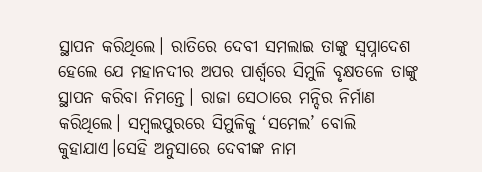ସ୍ଥାପନ କରିଥିଲେ। ରାତିରେ ଦେବୀ ସମଲାଇ ତାଙ୍କୁ ସ୍ବପ୍ନାଦେଶ ହେଲେ ଯେ ମହାନଦୀର ଅପର ପାର୍ଶ୍ୱରେ ସିମୁଳି ବୃକ୍ଷତଳେ ତାଙ୍କୁ ସ୍ଥାପନ କରିବା ନିମନ୍ତେ। ରାଜା ସେଠାରେ ମନ୍ଦିର ନିର୍ମାଣ କରିଥିଲେ। ସମ୍ବଲପୁରରେ ସିମୁଳିକୁ ‘ସମେଲ’ ବୋଲି କୁହାଯାଏ।ସେହି ଅନୁସାରେ ଦେବୀଙ୍କ ନାମ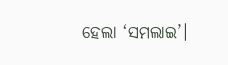ହେଲା ‘ସମଲାଇ’।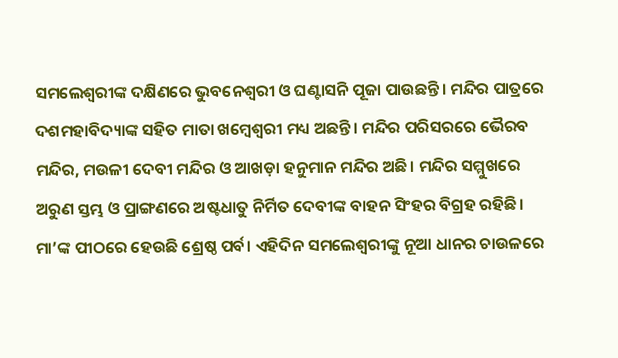ସମଲେଶ୍ଵରୀଙ୍କ ଦକ୍ଷିଣରେ ଭୁବନେଶ୍ୱରୀ ଓ ଘଣ୍ଟାସନି ପୂଜା ପାଉଛନ୍ତି। ମନ୍ଦିର ପାତ୍ରରେ ଦଶମହାବିଦ୍ୟାଙ୍କ ସହିତ ମାତା ଖମ୍ବେଶ୍ୱରୀ ମଧ୍ୟ ଅଛନ୍ତି। ମନ୍ଦିର ପରିସରରେ ଭୈରବ ମନ୍ଦିର, ମଉଳୀ ଦେବୀ ମନ୍ଦିର ଓ ଆଖଡ଼ା ହନୁମାନ ମନ୍ଦିର ଅଛି। ମନ୍ଦିର ସମ୍ମୁଖରେ ଅରୁଣ ସ୍ତମ୍ଭ ଓ ପ୍ରାଙ୍ଗଣରେ ଅଷ୍ଟଧାତୁ ନିର୍ମିତ ଦେବୀଙ୍କ ବାହନ ସିଂହର ବିଗ୍ରହ ରହିଛି।
ମା’ଙ୍କ ପୀଠରେ ହେଉଛି ଶ୍ରେଷ୍ଠ ପର୍ବ। ଏହିଦିନ ସମଲେଶ୍ଵରୀଙ୍କୁ ନୂଆ ଧାନର ଚାଉଳରେ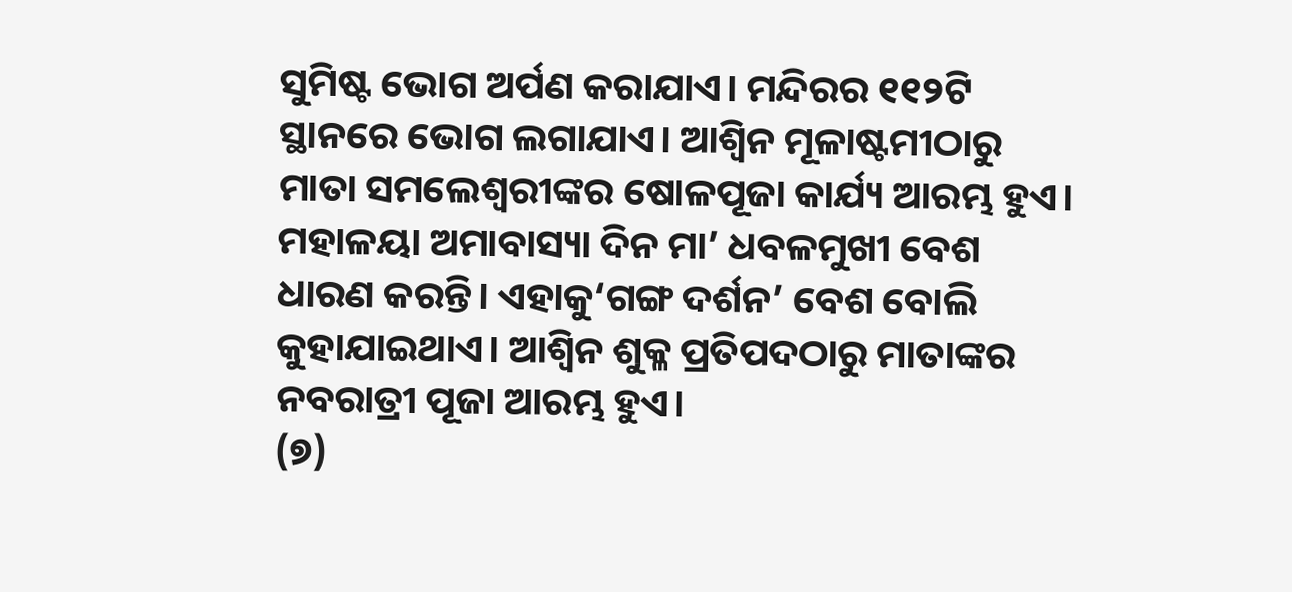ସୁମିଷ୍ଟ ଭୋଗ ଅର୍ପଣ କରାଯାଏ। ମନ୍ଦିରର ୧୧୨ଟି ସ୍ଥାନରେ ଭୋଗ ଲଗାଯାଏ। ଆଶ୍ୱିନ ମୂଳାଷ୍ଟମୀଠାରୁ ମାତା ସମଲେଶ୍ଵରୀଙ୍କର ଷୋଳପୂଜା କାର୍ଯ୍ୟ ଆରମ୍ଭ ହୁଏ। ମହାଳୟା ଅମାବାସ୍ୟା ଦିନ ମା’ ଧବଳମୁଖୀ ବେଶ ଧାରଣ କରନ୍ତି। ଏହାକୁ‘ଗଙ୍ଗ ଦର୍ଶନ’ ବେଶ ବୋଲି କୁହାଯାଇଥାଏ। ଆଶ୍ୱିନ ଶୁକ୍ଳ ପ୍ରତିପଦଠାରୁ ମାତାଙ୍କର ନବରାତ୍ରୀ ପୂଜା ଆରମ୍ଭ ହୁଏ।
(୭)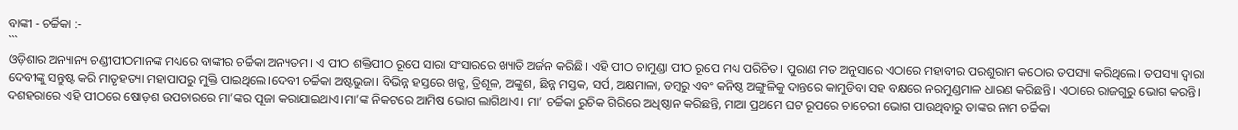ବାଙ୍କୀ - ଚର୍ଚ୍ଚିକା :-
```
ଓଡ଼ିଶାର ଅନ୍ୟାନ୍ୟ ଚଣ୍ଡୀପୀଠମାନଙ୍କ ମଧ୍ୟରେ ବାଙ୍କୀର ଚର୍ଚ୍ଚିକା ଅନ୍ୟତମ। ଏ ପୀଠ ଶକ୍ତିପୀଠ ରୂପେ ସାରା ସଂସାରରେ ଖ୍ୟାତି ଅର୍ଜନ କରିଛି। ଏହି ପୀଠ ଚାମୁଣ୍ଡା ପୀଠ ରୂପେ ମଧ୍ୟ ପରିଚିତ। ପୁରାଣ ମତ ଅନୁସାରେ ଏଠାରେ ମହାବୀର ପରଶୁରାମ କଠୋର ତପସ୍ୟା କରିଥିଲେ। ତପସ୍ୟା ଦ୍ବାରା ଦେବୀଙ୍କୁ ସନ୍ତୁଷ୍ଟ କରି ମାତୃହତ୍ୟା ମହାପାପରୁ ମୁକ୍ତି ପାଇଥିଲେ।ଦେବୀ ଚର୍ଚ୍ଚିକା ଅଷ୍ଟଭୁଜା। ବିଭିନ୍ନ ହସ୍ତରେ ଖଡ୍ଗ, ତ୍ରିଶୂଳ, ଅଙ୍କୁଶ, ଛିନ୍ନ ମସ୍ତକ, ସର୍ପ, ଅକ୍ଷମାଳା, ଡମ୍ବରୁ ଏବଂ କନିଷ୍ଠ ଅଙ୍ଗୁଳିକୁ ଦାନ୍ତରେ କାମୁଡିବା ସହ ବକ୍ଷରେ ନରମୁଣ୍ଡମାଳ ଧାରଣ କରିଛନ୍ତି। ଏଠାରେ ରାଜଗୁରୁ ଭୋଗ କରନ୍ତି। ଦଶହରାରେ ଏହି ପୀଠରେ ଷୋଡ଼ଶ ଉପଚାରରେ ମା’ଙ୍କର ପୂଜା କରାଯାଇଥାଏ।ମା’ଙ୍କ ନିକଟରେ ଆମିଷ ଭୋଗ ଲାଗିଥାଏ। ମା’ ଚର୍ଚ୍ଚିକା ରୁଚିକ ଗିରିରେ ଅଧିଷ୍ଠାନ କରିଛନ୍ତି, ମାଆ ପ୍ରଥମେ ଘଟ ରୂପରେ ଚାଚେରୀ ଭୋଗ ପାଉଥିବାରୁ ତାଙ୍କର ନାମ ଚର୍ଚ୍ଚିକା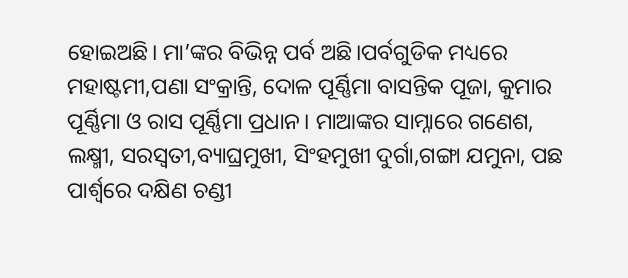ହୋଇଅଛି। ମା’ଙ୍କର ବିଭିନ୍ନ ପର୍ବ ଅଛି।ପର୍ବଗୁଡିକ ମଧ୍ୟରେ ମହାଷ୍ଟମୀ,ପଣା ସଂକ୍ରାନ୍ତି, ଦୋଳ ପୂର୍ଣ୍ଣିମା ବାସନ୍ତିକ ପୂଜା, କୁମାର ପୂର୍ଣ୍ଣିମା ଓ ରାସ ପୂର୍ଣ୍ଣିମା ପ୍ରଧାନ। ମାଆଙ୍କର ସାମ୍ନାରେ ଗଣେଶ, ଲକ୍ଷ୍ମୀ, ସରସ୍ଵତୀ,ବ୍ୟାଘ୍ରମୁଖୀ, ସିଂହମୁଖୀ ଦୁର୍ଗା,ଗଙ୍ଗା ଯମୁନା, ପଛ ପାର୍ଶ୍ଵରେ ଦକ୍ଷିଣ ଚଣ୍ଡୀ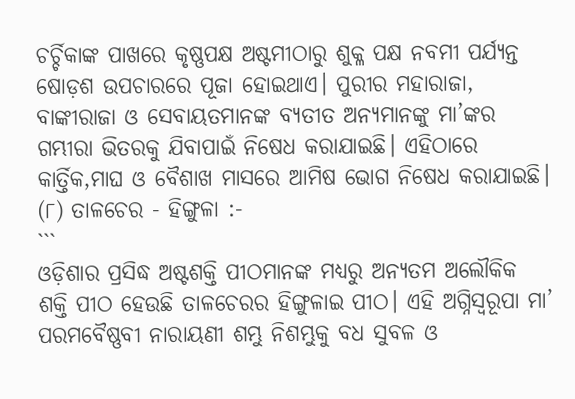ଚର୍ଚ୍ଚିକାଙ୍କ ପାଖରେ କୃଷ୍ଣପକ୍ଷ ଅଷ୍ଟମୀଠାରୁ ଶୁକ୍ଳ ପକ୍ଷ ନବମୀ ପର୍ଯ୍ୟନ୍ତ ଷୋଡ଼ଶ ଉପଚାରରେ ପୂଜା ହୋଇଥାଏ। ପୁରୀର ମହାରାଜା, ବାଙ୍କୀରାଜା ଓ ସେବାୟତମାନଙ୍କ ବ୍ୟତୀତ ଅନ୍ୟମାନଙ୍କୁ ମା’ଙ୍କର ଗମ୍ଭୀରା ଭିତରକୁ ଯିବାପାଇଁ ନିଷେଧ କରାଯାଇଛି। ଏହିଠାରେ କାର୍ତ୍ତିକ,ମାଘ ଓ ବୈଶାଖ ମାସରେ ଆମିଷ ଭୋଗ ନିଷେଧ କରାଯାଇଛି।
(୮) ତାଳଚେର - ହିଙ୍ଗୁଳା :-
```
ଓଡ଼ିଶାର ପ୍ରସିଦ୍ଧ ଅଷ୍ଟଶକ୍ତି ପୀଠମାନଙ୍କ ମଧ୍ୟରୁ ଅନ୍ୟତମ ଅଲୌକିକ ଶକ୍ତି ପୀଠ ହେଉଛି ତାଳଚେରର ହିଙ୍ଗୁଳାଇ ପୀଠ। ଏହି ଅଗ୍ନିସ୍ବରୂପା ମା’ ପରମବୈଷ୍ଣବୀ ନାରାୟଣୀ ଶମ୍ଭୁ ନିଶମ୍ଭୁକୁ ବଧ ସୁବଳ ଓ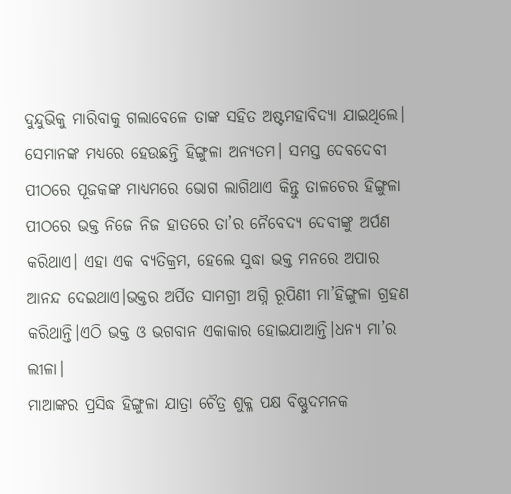ଦୁନ୍ଦୁଭିକୁ ମାରିବାକୁ ଗଲାବେଳେ ତାଙ୍କ ସହିତ ଅଷ୍ଟମହାବିଦ୍ୟା ଯାଇଥିଲେ। ସେମାନଙ୍କ ମଧ୍ୟରେ ହେଉଛନ୍ତି ହିଙ୍ଗୁଳା ଅନ୍ୟତମ। ସମସ୍ତ ଦେବଦେବୀ ପୀଠରେ ପୂଜକଙ୍କ ମାଧ୍ୟମରେ ଭୋଗ ଲାଗିଥାଏ କିନ୍ତୁ ତାଳଚେର ହିଙ୍ଗୁଳା ପୀଠରେ ଭକ୍ତ ନିଜେ ନିଜ ହାତରେ ତା’ର ନୈବେଦ୍ୟ ଦେବୀଙ୍କୁ ଅର୍ପଣ କରିଥାଏ। ଏହା ଏକ ବ୍ୟତିକ୍ରମ, ହେଲେ ସୁଦ୍ଧା ଭକ୍ତ ମନରେ ଅପାର ଆନନ୍ଦ ଦେଇଥାଏ।ଭକ୍ତର ଅର୍ପିତ ସାମଗ୍ରୀ ଅଗ୍ନି ରୂପିଣୀ ମା’ହିଙ୍ଗୁଳା ଗ୍ରହଣ କରିଥାନ୍ତି।ଏଠି ଭକ୍ତ ଓ ଭଗବାନ ଏକାକାର ହୋଇଯାଆନ୍ତି।ଧନ୍ୟ ମା’ର ଲୀଳା।
ମାଆଙ୍କର ପ୍ରସିଦ୍ଧ ହିଙ୍ଗୁଳା ଯାତ୍ରା ଚୈତ୍ର ଶୁକ୍ଳ ପକ୍ଷ ବିଷ୍ଣୁଦମନକ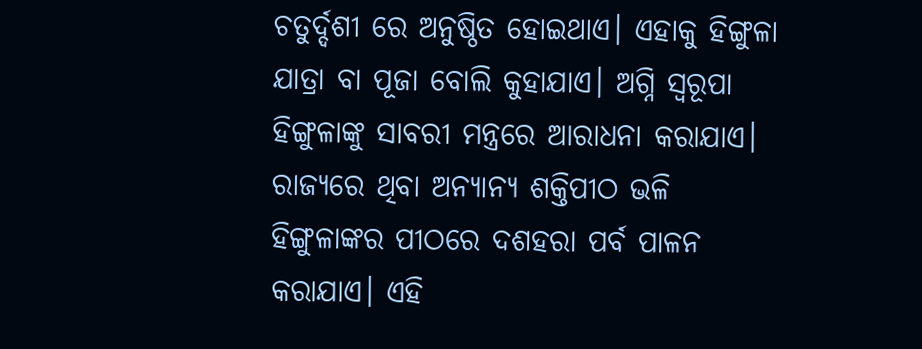ଚତୁର୍ଦ୍ଦଶୀ ରେ ଅନୁଷ୍ଠିତ ହୋଇଥାଏ। ଏହାକୁ ହିଙ୍ଗୁଳା ଯାତ୍ରା ବା ପୂଜା ବୋଲି କୁହାଯାଏ। ଅଗ୍ନି ସ୍ବରୂପା ହିଙ୍ଗୁଳାଙ୍କୁ ସାବରୀ ମନ୍ତ୍ରରେ ଆରାଧନା କରାଯାଏ। ରାଜ୍ୟରେ ଥିବା ଅନ୍ୟାନ୍ୟ ଶକ୍ତିପୀଠ ଭଳି ହିଙ୍ଗୁଳାଙ୍କର ପୀଠରେ ଦଶହରା ପର୍ବ ପାଳନ କରାଯାଏ। ଏହି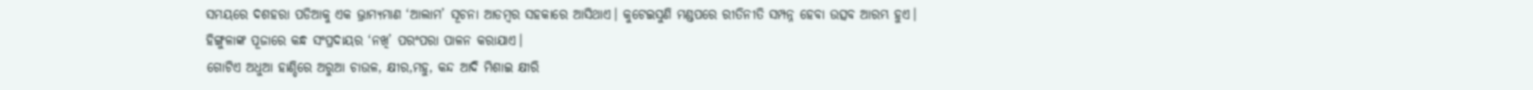ସମୟରେ ଦଶହରା ପଡିଆକୁ ଏକ ଭ୍ରାମ୍ୟମାଣ ‘ଆଲାମ’ ସୂଚନା ଆଡମ୍ବର ସହକାରେ ଆସିଥାଏ। କୁଟେଇସୁଣି ମଣ୍ଡପରେ ରୀତିନୀତି ସମ୍ପନ୍ନ ହେବା ଉତ୍ସବ ଆରମ୍ଭ ହୁଏ। ହିଙ୍ଗୁଳାଙ୍କ ପୂଜାରେ କନ୍ଧ ସଂପ୍ରଦାୟର ‘ନଖି’ ପରଂପରା ପାଳନ କରାଯାଏ।
ଗୋଟିଏ ଅଧୁଆ ହାଣ୍ଡିରେ ଅରୁଆ ଚାଉଳ, କ୍ଷୀର,ମହୁ, କନ୍ଦ ଆଦି ମିଶାଇ କ୍ଷୀରି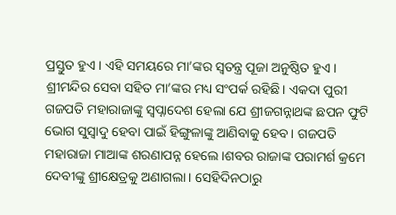ପ୍ରସ୍ତୁତ ହୁଏ। ଏହି ସମୟରେ ମା’ଙ୍କର ସ୍ବତନ୍ତ୍ର ପୂଜା ଅନୁଷ୍ଠିତ ହୁଏ। ଶ୍ରୀମନ୍ଦିର ସେବା ସହିତ ମା’ଙ୍କର ମଧ୍ୟ ସଂପର୍କ ରହିଛି। ଏକଦା ପୁରୀ ଗଜପତି ମହାରାଜାଙ୍କୁ ସ୍ବପ୍ନାଦେଶ ହେଲା ଯେ ଶ୍ରୀଜଗନ୍ନାଥଙ୍କ ଛପନ ଫୁଟି ଭୋଗ ସୁସ୍ବାଦୁ ହେବା ପାଇଁ ହିଙ୍ଗୁଳାଙ୍କୁ ଆଣିବାକୁ ହେବ। ଗଜପତି ମହାରାଜା ମାଆଙ୍କ ଶରଣାପନ୍ନ ହେଲେ।ଶବର ରାଜାଙ୍କ ପରାମର୍ଶ କ୍ରମେ ଦେବୀଙ୍କୁ ଶ୍ରୀକ୍ଷେତ୍ରକୁ ଅଣାଗଲା। ସେହିଦିନଠାରୁ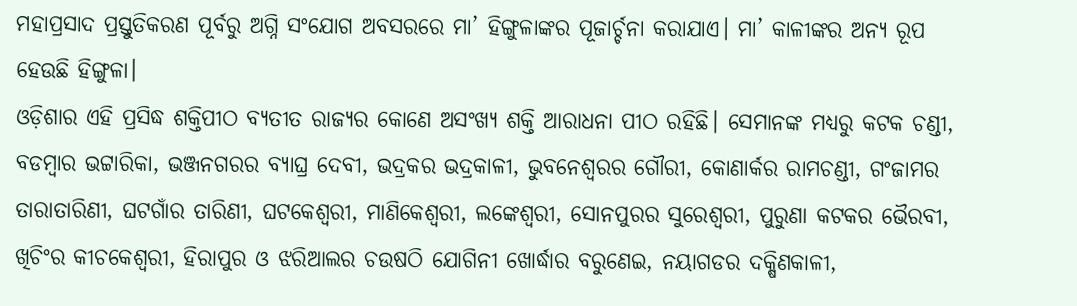ମହାପ୍ରସାଦ ପ୍ରସ୍ତୁତିକରଣ ପୂର୍ବରୁ ଅଗ୍ନି ସଂଯୋଗ ଅବସରରେ ମା’ ହିଙ୍ଗୁଳାଙ୍କର ପୂଜାର୍ଚ୍ଚନା କରାଯାଏ। ମା’ କାଳୀଙ୍କର ଅନ୍ୟ ରୂପ ହେଉଛି ହିଙ୍ଗୁଳା।
ଓଡ଼ିଶାର ଏହି ପ୍ରସିଦ୍ଧ ଶକ୍ତିପୀଠ ବ୍ୟତୀତ ରାଜ୍ୟର କୋଣେ ଅସଂଖ୍ୟ ଶକ୍ତି ଆରାଧନା ପୀଠ ରହିଛି। ସେମାନଙ୍କ ମଧ୍ୟରୁ କଟକ ଚଣ୍ଡୀ, ବଡମ୍ବାର ଭଟ୍ଟାରିକା, ଭଞ୍ଜନଗରର ବ୍ୟାଘ୍ର ଦେବୀ, ଭଦ୍ରକର ଭଦ୍ରକାଳୀ, ଭୁବନେଶ୍ଵରର ଗୌରୀ, କୋଣାର୍କର ରାମଚଣ୍ଡୀ, ଗଂଜାମର ତାରାତାରିଣୀ, ଘଟଗାଁର ତାରିଣୀ, ଘଟକେଶ୍ବରୀ, ମାଣିକେଶ୍ଵରୀ, ଲଙ୍କେଶ୍ଵରୀ, ସୋନପୁରର ସୁରେଶ୍ବରୀ, ପୁରୁଣା କଟକର ଭୈରବୀ, ଖିଚିଂର କୀଚକେଶ୍ବରୀ, ହିରାପୁର ଓ ଝରିଆଲର ଚଉଷଠି ଯୋଗିନୀ ଖୋର୍ଦ୍ଧାର ବରୁଣେଇ, ନୟାଗଡର ଦକ୍ଷିଣକାଳୀ,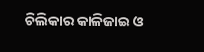ଚିଲିକାର କାଳିଜାଇ ଓ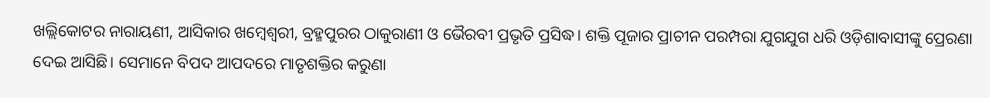ଖଲ୍ଲିକୋଟର ନାରାୟଣୀ, ଆସିକାର ଖମ୍ବେଶ୍ୱରୀ, ବ୍ରହ୍ମପୁରର ଠାକୁରାଣୀ ଓ ଭୈରବୀ ପ୍ରଭୃତି ପ୍ରସିଦ୍ଧ। ଶକ୍ତି ପୂଜାର ପ୍ରାଚୀନ ପରମ୍ପରା ଯୁଗଯୁଗ ଧରି ଓଡ଼ିଶାବାସୀଙ୍କୁ ପ୍ରେରଣା ଦେଇ ଆସିଛି। ସେମାନେ ବିପଦ ଆପଦରେ ମାତୃଶକ୍ତିର କରୁଣା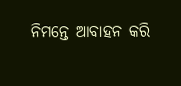ନିମନ୍ତେ ଆବାହନ କରି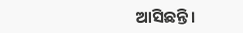ଆସିଛନ୍ତି।